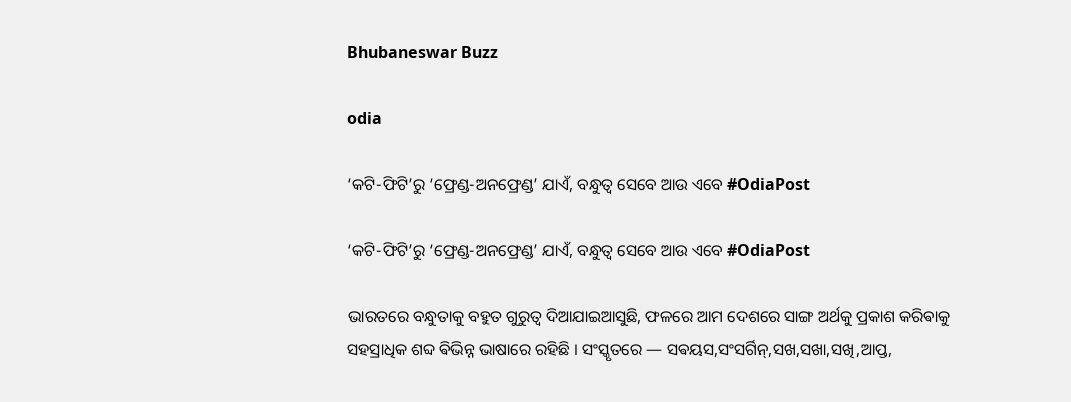Bhubaneswar Buzz

odia

‘କଟି-ଫିଟି’ରୁ ‘ଫ୍ରେଣ୍ଡ-ଅନଫ୍ରେଣ୍ଡ’ ଯାଏଁ, ବନ୍ଧୁତ୍ବ ସେବେ ଆଉ ଏବେ #OdiaPost

‘କଟି-ଫିଟି’ରୁ ‘ଫ୍ରେଣ୍ଡ-ଅନଫ୍ରେଣ୍ଡ’ ଯାଏଁ, ବନ୍ଧୁତ୍ବ ସେବେ ଆଉ ଏବେ #OdiaPost

ଭାରତରେ ବନ୍ଧୁତାକୁ ବହୁତ ଗୁରୁତ୍ଵ ଦିଆଯାଇଆସୁଛି, ଫଳରେ ଆମ ଦେଶରେ ସାଙ୍ଗ ଅର୍ଥକୁ ପ୍ରକାଶ କରିଵାକୁ ସହସ୍ରାଧିକ ଶବ୍ଦ ଵିଭିନ୍ନ ଭାଷାରେ ରହିଛି । ସଂସ୍କୃତରେ — ସଵୟସ,ସଂସର୍ଗିନ୍,ସଖ,ସଖା,ସଖି,ଆପ୍ତ,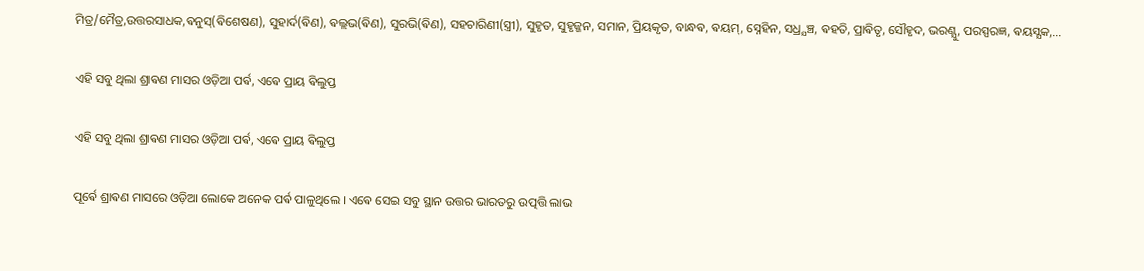ମିତ୍ର/ମୈତ୍ର,ଉତ୍ତରସାଧକ,ଵନୁସ୍(ଵିଶେଷଣ), ସୁହାର୍ଦ(ଵିଣ), ଵଲ୍ଲଭ(ଵିଣ), ସୁରଭି(ଵିଣ), ସହଚାରିଣୀ(ସ୍ତ୍ରୀ), ସୁହୃତ, ସୁହୃଜ୍ଜନ, ସମାନ, ପ୍ରିୟକୃତ, ବାନ୍ଧଵ, ଵୟମ୍, ସ୍ନେହିନ, ସଧ୍ର୍ଯଞ୍ଚ, ଵହତି, ପ୍ରାଵିତୃ, ସୌହୃଦ, ଭରଣ୍ଯୁ, ପରସ୍ପରଜ୍ଞ, ଵୟସ୍ଯକ,…

ଏହି ସବୁ ଥିଲା ଶ୍ରାଵଣ ମାସର ଓଡ଼ିଆ ପର୍ଵ, ଏଵେ ପ୍ରାୟ ଵିଲୁପ୍ତ

ଏହି ସବୁ ଥିଲା ଶ୍ରାଵଣ ମାସର ଓଡ଼ିଆ ପର୍ଵ, ଏଵେ ପ୍ରାୟ ଵିଲୁପ୍ତ

ପୂର୍ଵେ ଶ୍ରାଵଣ ମାସରେ ଓଡ଼ିଆ ଲୋକେ ଅନେକ ପର୍ଵ ପାଳୁଥିଲେ । ଏଵେ ସେଇ ସବୁ ସ୍ଥାନ ଉତ୍ତର ଭାରତରୁ ଉତ୍ପତ୍ତି ଲାଭ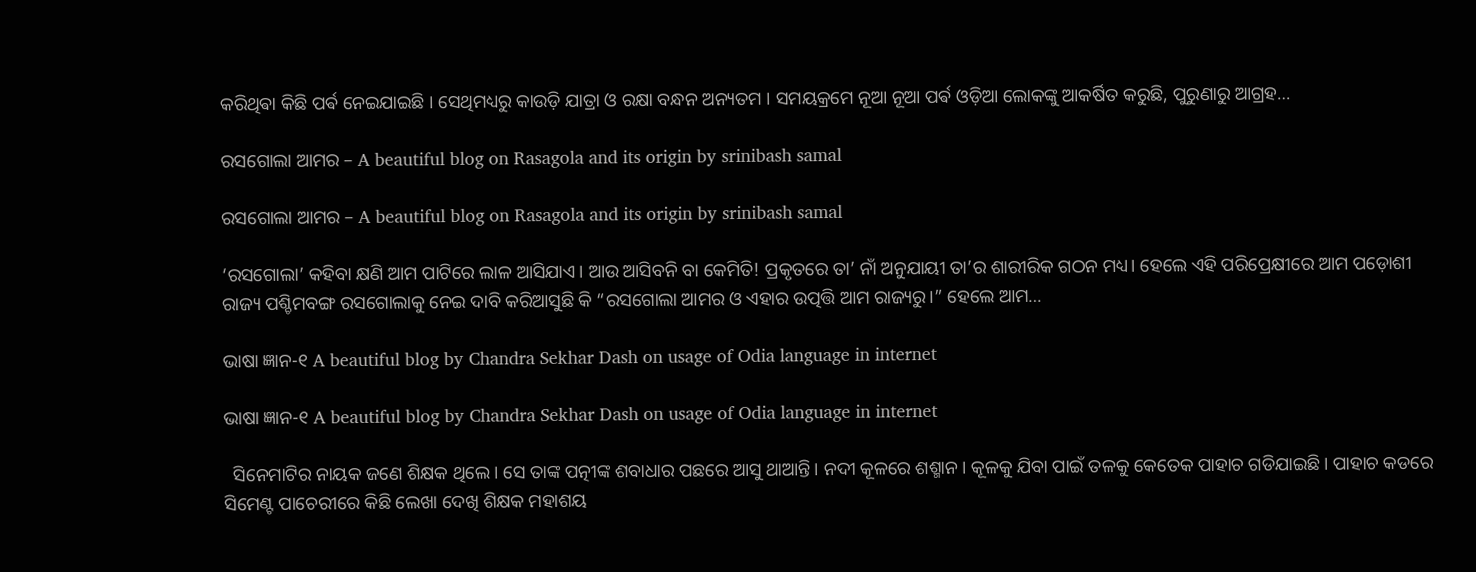କରିଥିଵା କିଛି ପର୍ଵ ନେଇଯାଇଛି । ସେଥିମଧ୍ୟରୁ କାଉଡ଼ି ଯାତ୍ରା ଓ ରକ୍ଷା ବନ୍ଧନ ଅନ୍ୟତମ । ସମୟକ୍ରମେ ନୂଆ ନୂଆ ପର୍ଵ ଓଡ଼ିଆ ଲୋକଙ୍କୁ ଆକର୍ଷିତ କରୁଛି, ପୁରୁଣାରୁ ଆଗ୍ରହ…

ରସଗୋଲା ଆମର – A beautiful blog on Rasagola and its origin by srinibash samal

ରସଗୋଲା ଆମର – A beautiful blog on Rasagola and its origin by srinibash samal

‘ରସଗୋଲା’ କହିବା କ୍ଷଣି ଆମ ପାଟିରେ ଲାଳ ଆସିଯାଏ। ଆଉ ଆସିବନି ବା କେମିତି! ପ୍ରକୃତରେ ତା’ ନାଁ ଅନୁଯାୟୀ ତା’ର ଶାରୀରିକ ଗଠନ ମଧ୍ୟ। ହେଲେ ଏହି ପରିପ୍ରେକ୍ଷୀରେ ଆମ ପଡ଼ୋଶୀ ରାଜ୍ୟ ପଶ୍ଚିମବଙ୍ଗ ରସଗୋଲାକୁ ନେଇ ଦାବି କରିଆସୁଛି କି “ରସଗୋଲା ଆମର ଓ ଏହାର ଉତ୍ପତ୍ତି ଆମ ରାଜ୍ୟରୁ।” ହେଲେ ଆମ…

ଭାଷା ଜ୍ଞାନ-୧ A beautiful blog by Chandra Sekhar Dash on usage of Odia language in internet

ଭାଷା ଜ୍ଞାନ-୧ A beautiful blog by Chandra Sekhar Dash on usage of Odia language in internet

  ସିନେମାଟିର ନାୟକ ଜଣେ ଶିକ୍ଷକ ଥିଲେ। ସେ ତାଙ୍କ ପତ୍ନୀଙ୍କ ଶବାଧାର ପଛରେ ଆସୁ ଥାଆନ୍ତି। ନଦୀ କୂଳରେ ଶଶ୍ମାନ। କୂଳକୁ ଯିବା ପାଇଁ ତଳକୁ କେତେକ ପାହାଚ ଗଡିଯାଇଛି। ପାହାଚ କଡରେ ସିମେଣ୍ଟ ପାଚେରୀରେ କିଛି ଲେଖା ଦେଖି ଶିକ୍ଷକ ମହାଶୟ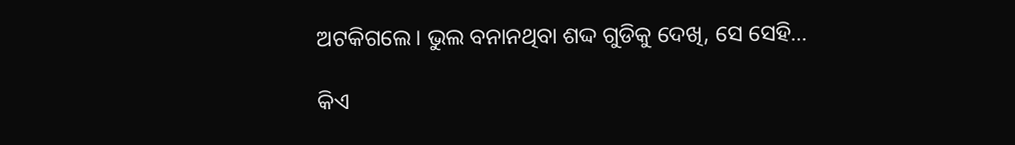ଅଟକିଗଲେ। ଭୁଲ ବନାନଥିବା ଶଦ୍ଦ ଗୁଡିକୁ ଦେଖି, ସେ ସେହି…

କିଏ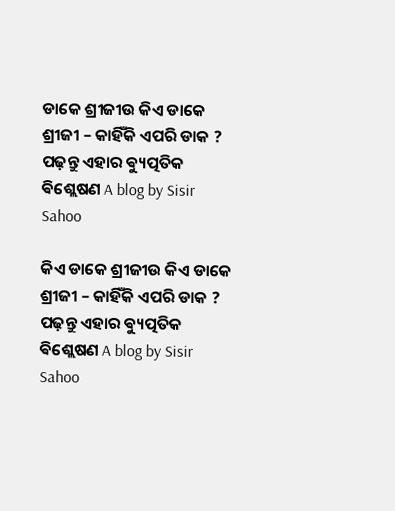ଡାକେ ଶ୍ରୀଜୀଉ କିଏ ଡାକେ ଶ୍ରୀଜୀ – କାହିଁକି ଏପରି ଡାକ ? ପଢ଼ନ୍ତୁ ଏହାର ଵ୍ୟୁତ୍ପତିକ ଵିଶ୍ଲେଷଣ A blog by Sisir Sahoo

କିଏ ଡାକେ ଶ୍ରୀଜୀଉ କିଏ ଡାକେ ଶ୍ରୀଜୀ – କାହିଁକି ଏପରି ଡାକ ? ପଢ଼ନ୍ତୁ ଏହାର ଵ୍ୟୁତ୍ପତିକ ଵିଶ୍ଲେଷଣ A blog by Sisir Sahoo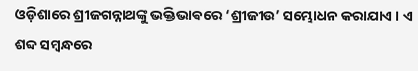ଓଡ଼ିଶାରେ ଶ୍ରୀଜଗନ୍ନାଥଙ୍କୁ ଭକ୍ତିଭାଵରେ ‘ଶ୍ରୀଜୀଉ’ ସମ୍ଭୋଧନ କରାଯାଏ । ଏ ଶବ୍ଦ ସମ୍ବନ୍ଧରେ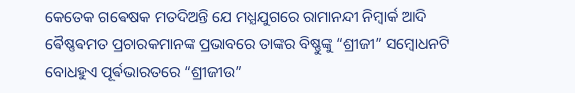କେତେକ ଗଵେଷକ ମତଦିଅନ୍ତି ଯେ ମଧ୍ଯଯୁଗରେ ରାମାନନ୍ଦୀ ନିମ୍ବାର୍କ ଆଦି ଵୈଷ୍ଣଵମତ ପ୍ରଚାରକମାନଙ୍କ ପ୍ରଭାବରେ ତାଙ୍କର ବିଷ୍ଣୁଙ୍କୁ “ଶ୍ରୀଜୀ” ସମ୍ବୋଧନଟି ବୋଧହୁଏ ପୂର୍ଵଭାରତରେ “ଶ୍ରୀଜୀଉ”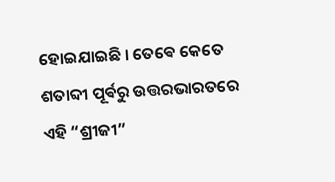ହୋଇଯାଇଛି । ତେଵେ କେତେ ଶତାବ୍ଦୀ ପୂର୍ଵରୁ ଉତ୍ତରଭାରତରେ ଏହି “ଶ୍ରୀଜୀ”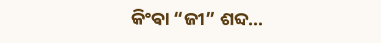କିଂଵା “ଜୀ” ଶବ୍ଦ…